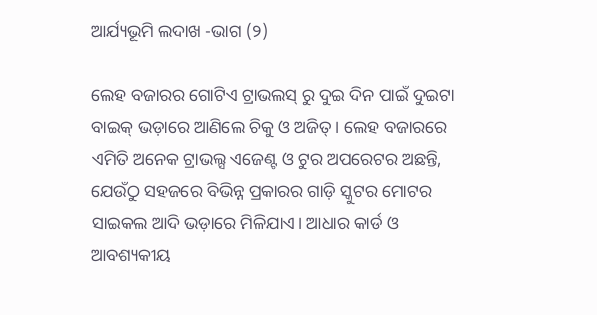ଆର୍ଯ୍ୟଭୂମି ଲଦାଖ -ଭାଗ (୨)

ଲେହ ବଜାରର ଗୋଟିଏ ଟ୍ରାଭଲସ୍ ରୁ ଦୁଇ ଦିନ ପାଇଁ ଦୁଇଟା ବାଇକ୍ ଭଡ଼ାରେ ଆଣିଲେ ଚିକୁ ଓ ଅଜିତ୍। ଲେହ ବଜାରରେ ଏମିତି ଅନେକ ଟ୍ରାଭଲ୍ସ ଏଜେଣ୍ଟ ଓ ଟୁର ଅପରେଟର ଅଛନ୍ତି, ଯେଉଁଠୁ ସହଜରେ ବିଭିନ୍ନ ପ୍ରକାରର ଗାଡ଼ି ସ୍କୁଟର ମୋଟର ସାଇକଲ ଆଦି ଭଡ଼ାରେ ମିଳିଯାଏ। ଆଧାର କାର୍ଡ ଓ ଆବଶ୍ୟକୀୟ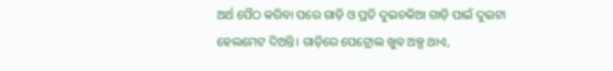ଅର୍ଥ ପୈଠ କରିବା ପରେ ଗାଡ଼ି ଓ ପ୍ରତି ଦୁଇଚକିଆ ଗାଡ଼ି ପାଇଁ ଦୁଇଟା ହେଲମେଟ ଦିଅନ୍ତି। ଗାଡ଼ିରେ ପେଟ୍ରୋଲ ଖୁବ ଅଳ୍ପ ଥାଏ,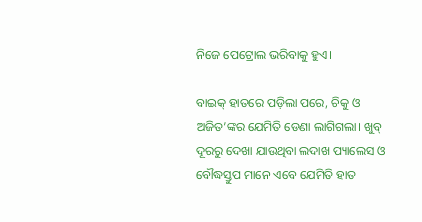ନିଜେ ପେଟ୍ରୋଲ ଭରିବାକୁ ହୁଏ।

ବାଇକ୍ ହାତରେ ପଡ଼ିଲା ପରେ, ଚିକୁ ଓ ଅଜିତ’ଙ୍କର ଯେମିତି ଡେଣା ଲାଗିଗଲା। ଖୁବ୍ ଦୂରରୁ ଦେଖା ଯାଉଥିବା ଲଦାଖ ପ୍ୟାଲେସ ଓ ବୌଦ୍ଧସ୍ତୁପ ମାନେ ଏବେ ଯେମିତି ହାତ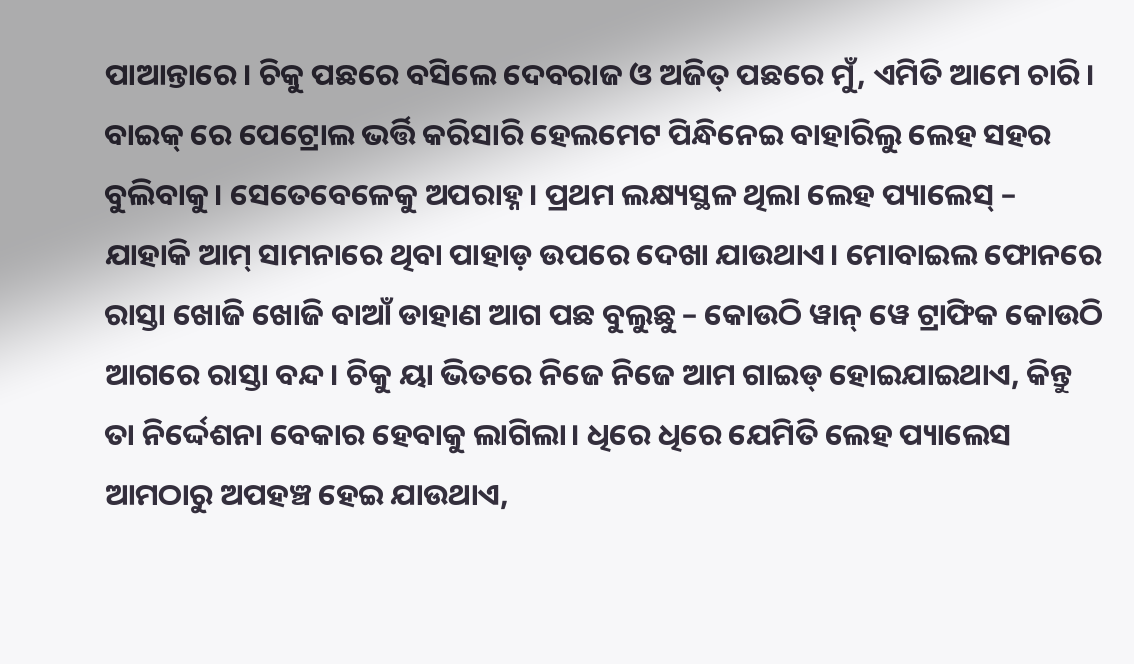ପାଆନ୍ତାରେ। ଚିକୁ ପଛରେ ବସିଲେ ଦେବରାଜ ଓ ଅଜିତ୍ ପଛରେ ମୁଁ, ଏମିତି ଆମେ ଚାରି। ବାଇକ୍ ରେ ପେଟ୍ରୋଲ ଭର୍ତ୍ତି କରିସାରି ହେଲମେଟ ପିନ୍ଧିନେଇ ବାହାରିଲୁ ଲେହ ସହର ବୁଲିବାକୁ। ସେତେବେଳେକୁ ଅପରାହ୍ନ। ପ୍ରଥମ ଲକ୍ଷ୍ୟସ୍ଥଳ ଥିଲା ଲେହ ପ୍ୟାଲେସ୍ – ଯାହାକି ଆମ୍ ସାମନାରେ ଥିବା ପାହାଡ଼ ଉପରେ ଦେଖା ଯାଉଥାଏ। ମୋବାଇଲ ଫୋନରେ ରାସ୍ତା ଖୋଜି ଖୋଜି ବାଆଁ ଡାହାଣ ଆଗ ପଛ ବୁଲୁଛୁ – କୋଉଠି ୱାନ୍ ୱେ ଟ୍ରାଫିକ କୋଉଠି ଆଗରେ ରାସ୍ତା ବନ୍ଦ। ଚିକୁ ୟା ଭିତରେ ନିଜେ ନିଜେ ଆମ ଗାଇଡ୍ ହୋଇଯାଇଥାଏ, କିନ୍ତୁ ତା ନିର୍ଦ୍ଦେଶନା ବେକାର ହେବାକୁ ଲାଗିଲା। ଧିରେ ଧିରେ ଯେମିତି ଲେହ ପ୍ୟାଲେସ ଆମଠାରୁ ଅପହଞ୍ଚ ହେଇ ଯାଉଥାଏ,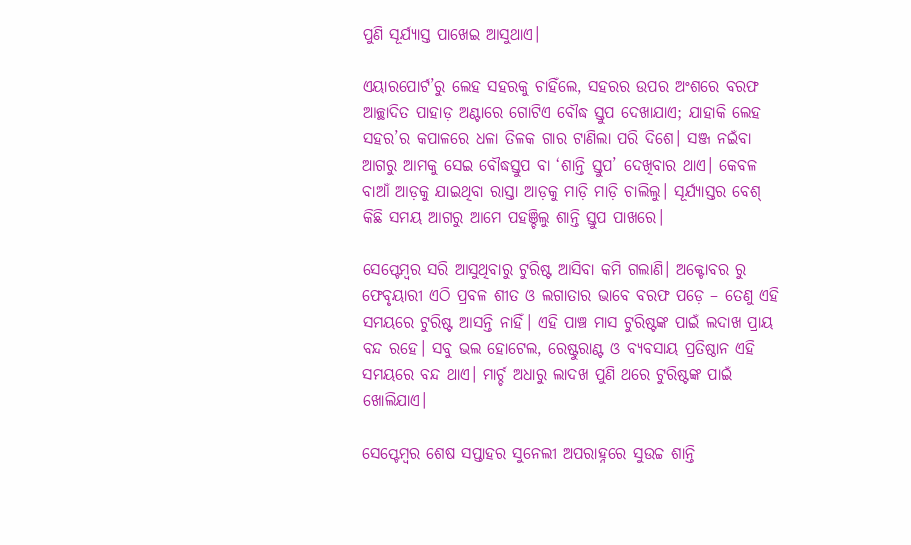ପୁଣି ସୂର୍ଯ୍ୟାସ୍ତ ପାଖେଇ ଆସୁଥାଏ।

ଏୟାରପୋର୍ଟ’ରୁ ଲେହ ସହରକୁ ଚାହିଁଲେ, ସହରର ଉପର ଅଂଶରେ ବରଫ ଆଚ୍ଛାଦିତ ପାହାଡ଼ ଅଣ୍ଟାରେ ଗୋଟିଏ ବୌଦ୍ଧ ସ୍ତୁପ ଦେଖାଯାଏ; ଯାହାକି ଲେହ ସହର’ର କପାଳରେ ଧଳା ତିଳକ ଗାର ଟାଣିଲା ପରି ଦିଶେ। ସଞ୍ଜ ନଇଁବା ଆଗରୁ ଆମକୁ ସେଇ ବୌଦ୍ଧସ୍ତୁପ ବା ‘ଶାନ୍ତି ସ୍ତୁପ’ ଦେଖିବାର ଥାଏ। କେବଳ ବାଆଁ ଆଡ଼କୁ ଯାଇଥିବା ରାସ୍ତା ଆଡ଼କୁ ମାଡ଼ି ମାଡ଼ି ଚାଲିଲୁ। ସୂର୍ଯ୍ୟାସ୍ତର ବେଶ୍ କିଛି ସମୟ ଆଗରୁ ଆମେ ପହଞ୍ଚିଲୁ ଶାନ୍ତି ସ୍ତୁପ ପାଖରେ।

ସେପ୍ଟେମ୍ବର ସରି ଆସୁଥିବାରୁ ଟୁରିଷ୍ଟ ଆସିବା କମି ଗଲାଣି। ଅକ୍ଟୋବର ରୁ ଫେବୃୟାରୀ ଏଠି ପ୍ରବଳ ଶୀତ ଓ ଲଗାତାର ଭାବେ ବରଫ ପଡ଼େ – ତେଣୁ ଏହି ସମୟରେ ଟୁରିଷ୍ଟ ଆସନ୍ତି ନାହିଁ। ଏହି ପାଞ୍ଚ ମାସ ଟୁରିଷ୍ଟଙ୍କ ପାଇଁ ଲଦାଖ ପ୍ରାୟ ବନ୍ଦ ରହେ। ସବୁ ଭଲ ହୋଟେଲ, ରେଷ୍ଟୁରାଣ୍ଟ ଓ ବ୍ୟବସାୟ ପ୍ରତିଷ୍ଠାନ ଏହି ସମୟରେ ବନ୍ଦ ଥାଏ। ମାର୍ଚ୍ଚ ଅଧାରୁ ଲାଦଖ ପୁଣି ଥରେ ଟୁରିଷ୍ଟଙ୍କ ପାଇଁ ଖୋଲିଯାଏ।

ସେପ୍ଟେମ୍ବର ଶେଷ ସପ୍ତାହର ସୁନେଲୀ ଅପରାହ୍ନରେ ସୁଉଚ୍ଚ ଶାନ୍ତି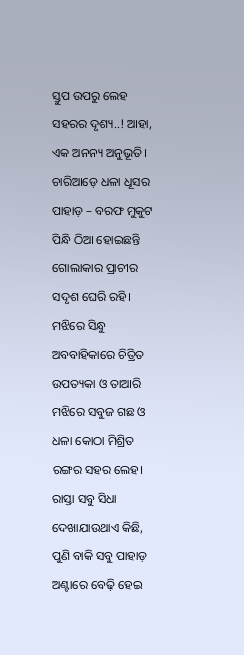ସ୍ତୁପ ଉପରୁ ଲେହ ସହରର ଦୃଶ୍ୟ..! ଆହା, ଏକ ଅନନ୍ୟ ଅନୁଭୂତି। ଚାରିଆଡ଼େ ଧଳା ଧୂସର ପାହାଡ଼ – ବରଫ ମୁକୁଟ ପିନ୍ଧି ଠିଆ ହୋଇଛନ୍ତି ଗୋଲାକାର ପ୍ରାଚୀର ସଦୃଶ ଘେରି ରହି। ମଝିରେ ସିନ୍ଧୁ ଅବବାହିକାରେ ଚିତ୍ରିତ ଉପତ୍ୟକା ଓ ତାଆରି ମଝିରେ ସବୁଜ ଗଛ ଓ ଧଳା କୋଠା ମିଶ୍ରିତ ରଙ୍ଗର ସହର ଲେହ। ରାସ୍ତା ସବୁ ସିଧା ଦେଖାଯାଉଥାଏ କିଛି, ପୁଣି ବାକି ସବୁ ପାହାଡ଼ ଅଣ୍ଟାରେ ବେଢ଼ି ହେଇ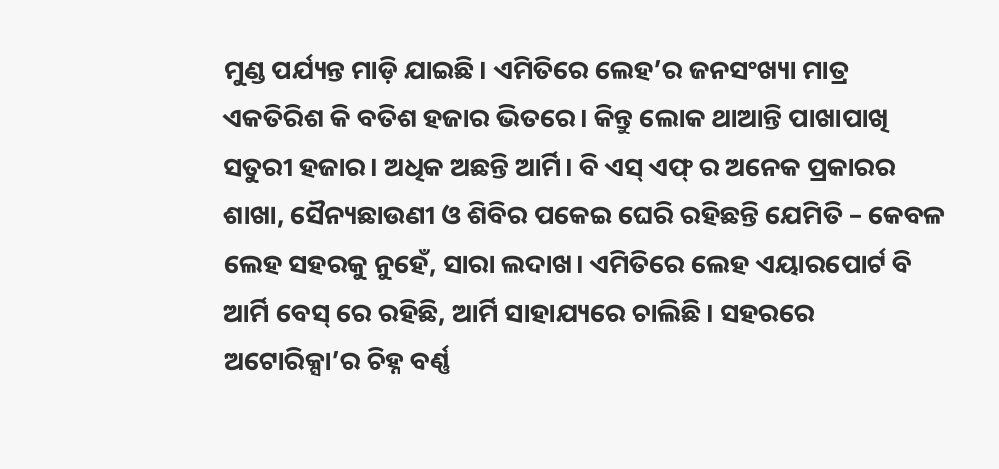ମୁଣ୍ଡ ପର୍ଯ୍ୟନ୍ତ ମାଡ଼ି ଯାଇଛି। ଏମିତିରେ ଲେହ’ର ଜନସଂଖ୍ୟା ମାତ୍ର ଏକତିରିଶ କି ବତିଶ ହଜାର ଭିତରେ। କିନ୍ତୁ ଲୋକ ଥାଆନ୍ତି ପାଖାପାଖି ସତୁରୀ ହଜାର। ଅଧିକ ଅଛନ୍ତି ଆର୍ମି। ବି ଏସ୍ ଏଫ୍ ର ଅନେକ ପ୍ରକାରର ଶାଖା, ସୈନ୍ୟଛାଉଣୀ ଓ ଶିବିର ପକେଇ ଘେରି ରହିଛନ୍ତି ଯେମିତି – କେବଳ ଲେହ ସହରକୁ ନୁହେଁ, ସାରା ଲଦାଖ। ଏମିତିରେ ଲେହ ଏୟାରପୋର୍ଟ ବି ଆର୍ମି ବେସ୍ ରେ ରହିଛି, ଆର୍ମି ସାହାଯ୍ୟରେ ଚାଲିଛି। ସହରରେ ଅଟୋରିକ୍ସା’ର ଚିହ୍ନ ବର୍ଣ୍ଣ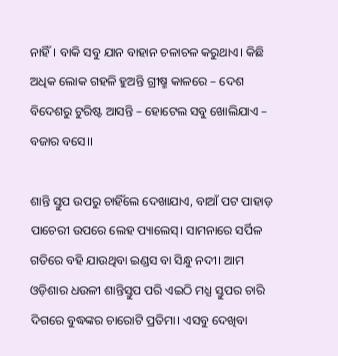ନାହିଁ। ବାକି ସବୁ ଯାନ ବାହାନ ଚଳାଚଳ କରୁଥାଏ। କିଛି ଅଧିକ ଲୋକ ଗହଳି ହୁଅନ୍ତି ଗ୍ରୀଷ୍ମ କାଳରେ – ଦେଶ ବିଦେଶରୁ ଟୁରିଷ୍ଟ ଆସନ୍ତି – ହୋଟେଲ ସବୁ ଖୋଲିଯାଏ – ବଜାର ବସେ।।

ଶାନ୍ତି ସ୍ତୁପ ଉପରୁ ଚାହିଁଲେ ଦେଖାଯାଏ, ବାଆଁ ପଟ ପାହାଡ଼ ପାଚେରୀ ଉପରେ ଲେହ ପ୍ୟାଲେସ୍। ସାମନାରେ ସର୍ପିଳ ଗତିରେ ବହି ଯାଉଥିବା ଇଣ୍ଡସ ବା ସିନ୍ଧୁ ନଦୀ। ଆମ ଓଡ଼ିଶାର ଧଉଳୀ ଶାନ୍ତିସ୍ତୁପ ପରି ଏଇଠି ମଧ୍ଯ ସ୍ତୁପର ଚାରି ଦିଗରେ ବୁଦ୍ଧଙ୍କର ଚାରୋଟି ପ୍ରତିମା। ଏସବୁ ଦେଖିବା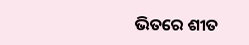ଭିତରେ ଶୀତ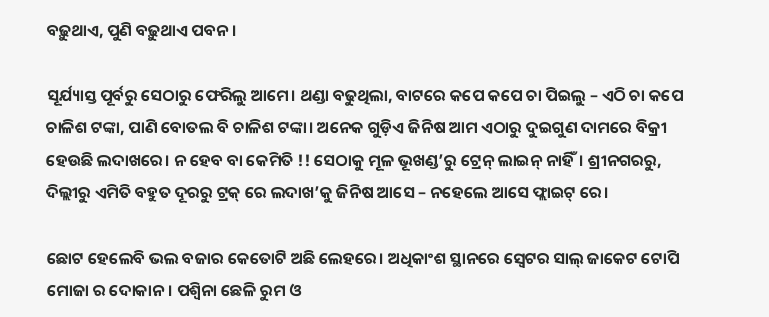ବଢ଼ୁଥାଏ, ପୁଣି ବଢ଼ୁଥାଏ ପବନ।

ସୂର୍ଯ୍ୟାସ୍ତ ପୂର୍ବରୁ ସେଠାରୁ ଫେରିଲୁ ଆମେ। ଥଣ୍ଡା ବଢୁଥିଲା, ବାଟରେ କପେ କପେ ଚା ପିଇଲୁ – ଏଠି ଚା କପେ ଚାଳିଶ ଟଙ୍କା, ପାଣି ବୋତଲ ବି ଚାଳିଶ ଟଙ୍କା। ଅନେକ ଗୁଡ଼ିଏ ଜିନିଷ ଆମ ଏଠାରୁ ଦୁଇଗୁଣ ଦାମରେ ବିକ୍ରୀ ହେଉଛି ଲଦାଖରେ। ନ ହେବ ବା କେମିତି !! ସେଠାକୁ ମୂଳ ଭୂଖଣ୍ଡ’ରୁ ଟ୍ରେନ୍ ଲାଇନ୍ ନାହିଁ। ଶ୍ରୀନଗରରୁ, ଦିଲ୍ଲୀରୁ ଏମିତି ବହୁତ ଦୂରରୁ ଟ୍ରକ୍ ରେ ଲଦାଖ’କୁ ଜିନିଷ ଆସେ – ନହେଲେ ଆସେ ଫ୍ଲାଇଟ୍ ରେ।

ଛୋଟ ହେଲେବି ଭଲ ବଜାର କେତୋଟି ଅଛି ଲେହରେ। ଅଧିକାଂଶ ସ୍ଥାନରେ ସ୍ୱେଟର ସାଲ୍ ଜାକେଟ ଟୋପି ମୋଜା ର ଦୋକାନ। ପଶ୍ଵିନା ଛେଳି ରୁମ ଓ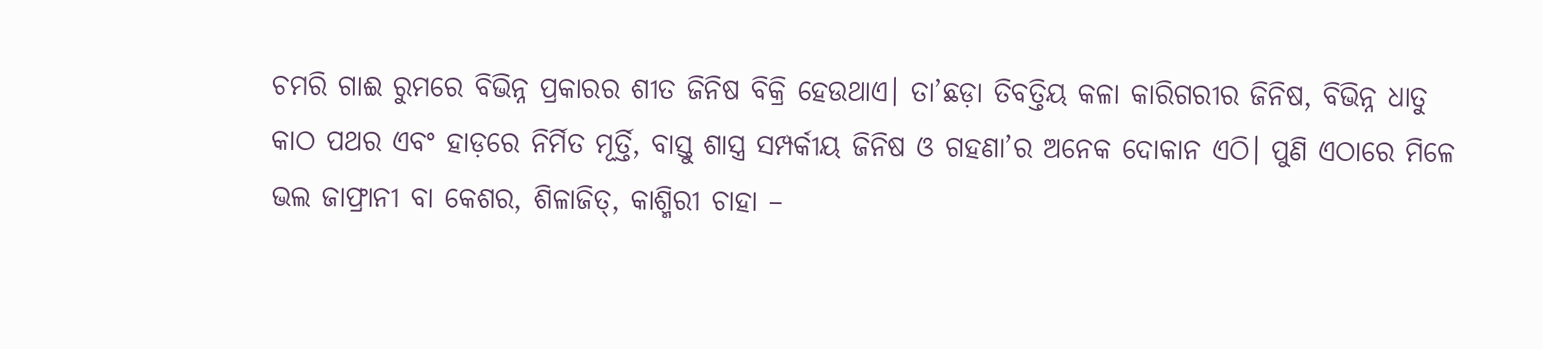ଚମରି ଗାଈ ରୁମରେ ବିଭିନ୍ନ ପ୍ରକାରର ଶୀତ ଜିନିଷ ବିକ୍ରି ହେଉଥାଏ। ତା’ଛଡ଼ା ତିବତ୍ତିୟ କଳା କାରିଗରୀର ଜିନିଷ, ବିଭିନ୍ନ ଧାତୁ କାଠ ପଥର ଏବଂ ହାଡ଼ରେ ନିର୍ମିତ ମୂର୍ତ୍ତି, ବାସ୍ତୁ ଶାସ୍ତ୍ର ସମ୍ପର୍କୀୟ ଜିନିଷ ଓ ଗହଣା’ର ଅନେକ ଦୋକାନ ଏଠି। ପୁଣି ଏଠାରେ ମିଳେ ଭଲ ଜାଫ୍ରାନୀ ବା କେଶର, ଶିଳାଜିତ୍, କାଶ୍ମିରୀ ଚାହା –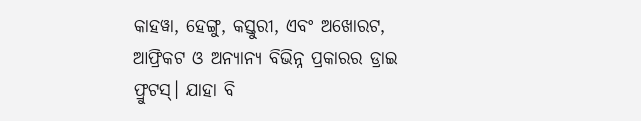କାହୱା, ହେଙ୍ଗୁ, କସ୍ତୁରୀ, ଏବଂ ଅଖୋରଟ, ଆଫ୍ରିକଟ ଓ ଅନ୍ୟାନ୍ୟ ବିଭିନ୍ନ ପ୍ରକାରର ଡ୍ରାଇ ଫ୍ରୁଟସ୍। ଯାହା ବି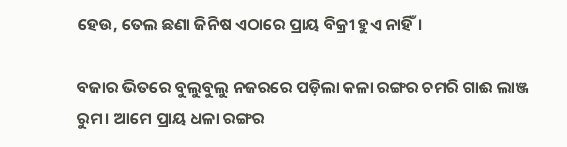ହେଉ, ତେଲ ଛଣା ଜିନିଷ ଏଠାରେ ପ୍ରାୟ ବିକ୍ରୀ ହୁଏ ନାହିଁ।

ବଜାର ଭିତରେ ବୁଲୁବୁଲୁ ନଜରରେ ପଡ଼ିଲା କଳା ରଙ୍ଗର ଚମରି ଗାଈ ଲାଞ୍ଜ ରୁମ। ଆମେ ପ୍ରାୟ ଧଳା ରଙ୍ଗର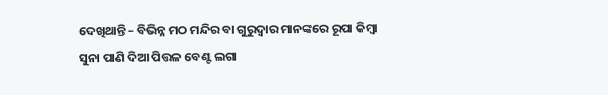ଦେଖିଥାନ୍ତି – ବିଭିନ୍ନ ମଠ ମନ୍ଦିର ବା ଗୁରୁଦ୍ୱାର ମାନଙ୍କରେ ରୂପା କିମ୍ବା ସୁନା ପାଣି ଦିଆ ପିତ୍ତଳ ବେଣ୍ଟ ଲଗା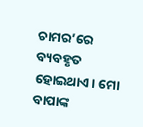ଚାମର’ରେ ବ୍ୟବହୃତ ହୋଇଥାଏ। ମୋ ବାପାଙ୍କ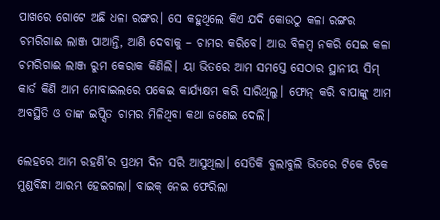ପାଖରେ ଗୋଟେ ଅଛି ଧଳା ରଙ୍ଗର। ସେ କହୁଥିଲେ କିଏ ଯଦି କୋଉଠୁ କଳା ରଙ୍ଗର ଚମରିଗାଈ ଲାଞ୍ଜ ପାଆନ୍ତି, ଆଣି ଦେବାକୁ – ଚାମର କରିବେ। ଆଉ ବିଳମ୍ବ ନକରି ସେଇ କଳା ଚମରିଗାଈ ଲାଞ୍ଜ ରୁମ କେରାକ କିଣିଲି। ୟା ଭିତରେ ଆମ ସମସ୍ତେ ସେଠାର ସ୍ଥାନୀୟ ସିମ୍ କାର୍ଡ କିଣି ଆମ ମୋବାଇଲରେ ପକେଇ କାର୍ଯ୍ୟକ୍ଷମ କରି ସାରିଥିଲୁ। ଫୋନ୍ କରି ବାପାଙ୍କୁ ଆମ ଅବସ୍ଥିତି ଓ ତାଙ୍କ ଇପ୍ସିତ ଚାମର ମିଳିଥିବା କଥା ଜଣେଇ ଦେଲି।

ଲେହରେ ଆମ ରହଣି’ର ପ୍ରଥମ ଦିନ ସରି ଆସୁଥିଲା। ସେତିକି ବୁଲାବୁଲି ଭିତରେ ଟିକେ ଟିକେ ମୁଣ୍ଡବିନ୍ଧା ଆରମ୍ଭ ହେଇଗଲା। ବାଇକ୍ ନେଇ ଫେରିଲା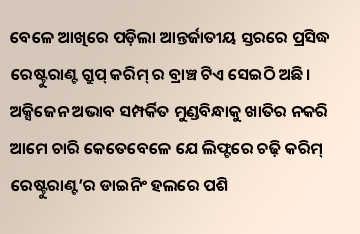ବେଳେ ଆଖିରେ ପଡ଼ିଲା ଆନ୍ତର୍ଜାତୀୟ ସ୍ତରରେ ପ୍ରସିଦ୍ଧ ରେଷ୍ଟୁରାଣ୍ଟ ଗ୍ରୁପ୍ କରିମ୍ ର ବ୍ରାଞ୍ଚ ଟିଏ ସେଇଠି ଅଛି। ଅକ୍ସିଜେନ ଅଭାବ ସମ୍ପର୍କିତ ମୁଣ୍ଡବିନ୍ଧାକୁ ଖାତିର ନକରି ଆମେ ଚାରି କେତେବେଳେ ଯେ ଲିଫ୍ଟରେ ଚଢ଼ି କରିମ୍ ରେଷ୍ଟୁରାଣ୍ଟ’ର ଡାଇନିଂ ହଲରେ ପଶି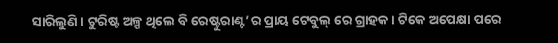ସାରିଲୁଣି। ଟୁରିଷ୍ଟ ଅଳ୍ପ ଥିଲେ ବି ରେଷ୍ଟୁରାଣ୍ଟ’ର ପ୍ରାୟ ଟେବୁଲ୍ ରେ ଗ୍ରାହକ। ଟିକେ ଅପେକ୍ଷା ପରେ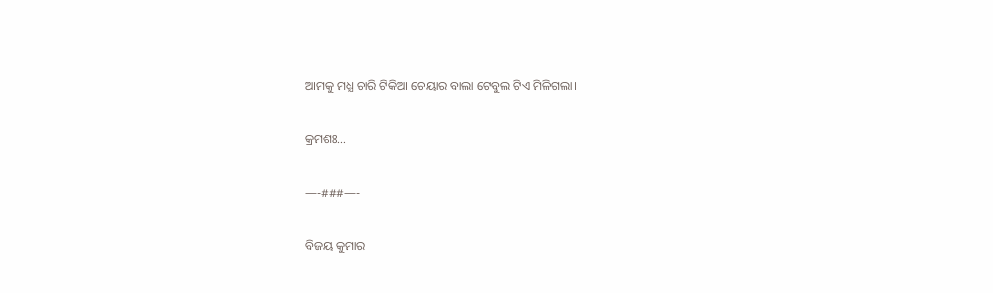ଆମକୁ ମଧ୍ଯ ଚାରି ଟିକିଆ ଚେୟାର ବାଲା ଟେବୁଲ ଟିଏ ମିଳିଗଲା।

କ୍ରମଶଃ…

—-###—-

ବିଜୟ କୁମାର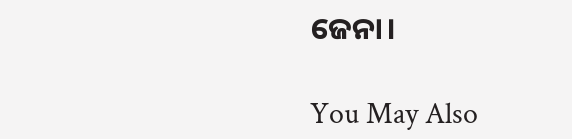ଜେନା।

You May Also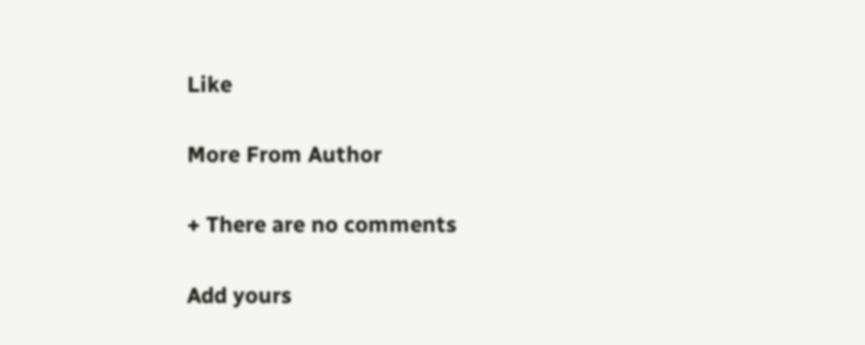Like

More From Author

+ There are no comments

Add yours